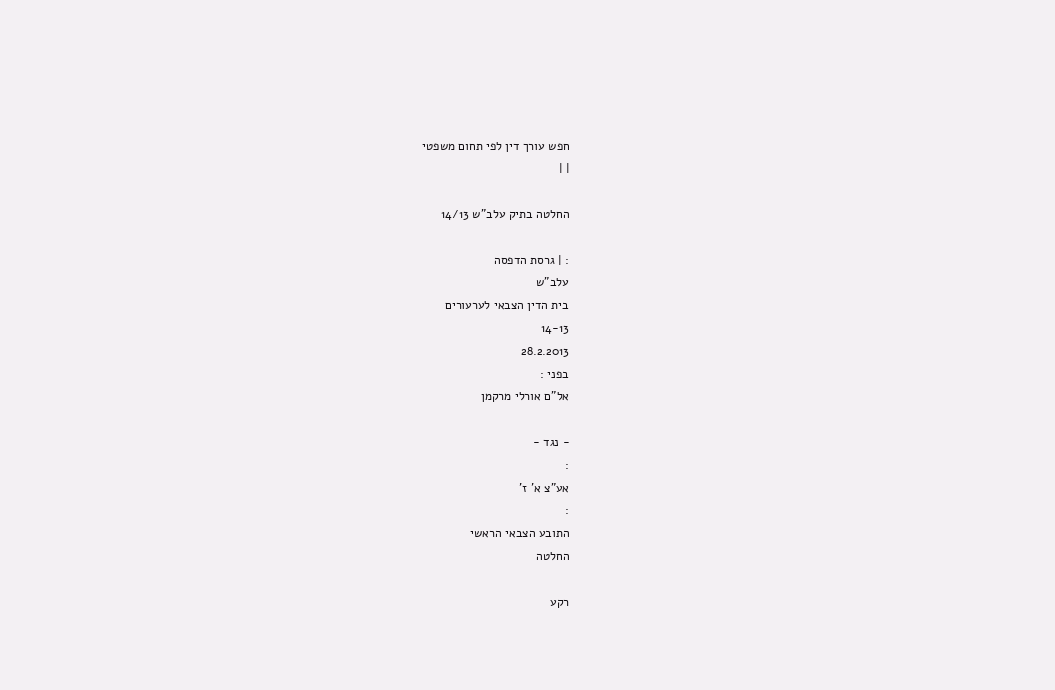חפש עורך דין לפי תחום משפטי
| |

החלטה בתיק עלב"ש 14/13

: | גרסת הדפסה
עלב"ש
בית הדין הצבאי לערעורים
14-13
28.2.2013
בפני :
אל"ם אורלי מרקמן

- נגד -
:
אע"צ א' ז'
:
התובע הצבאי הראשי
החלטה

רקע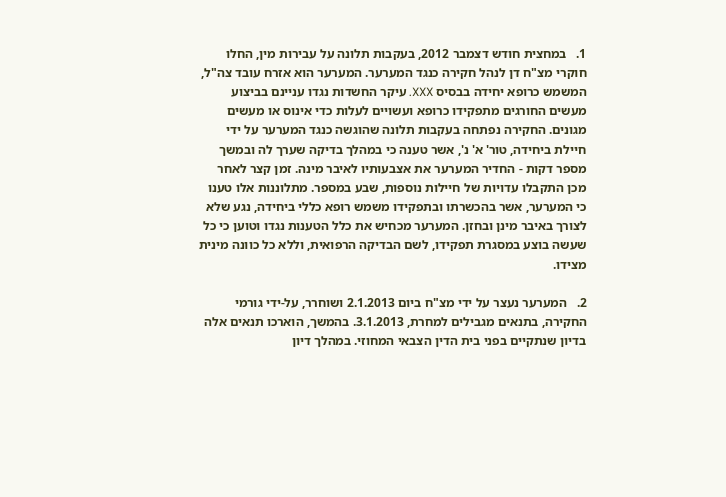1.   במחצית חודש דצמבר 2012, בעקבות תלונה על עבירות מין, החלו חוקרי מצ"ח דן לנהל חקירה כנגד המערער. המערער הוא אזרח עובד צה"ל, המשמש כרופא יחידה בבסיס XXX. עיקר החשדות נגדו עניינם בביצוע מעשים החורגים מתפקידו כרופא ועשויים לעלות כדי אינוס או מעשים מגונים. החקירה נפתחה בעקבות תלונה שהוגשה כנגד המערער על ידי חיילת ביחידה, טור' א' נ', אשר טענה כי במהלך בדיקה שערך לה ובמשך מספר דקות - החדיר המערער את אצבעותיו לאיבר מינה. זמן קצר לאחר מכן התקבלו עדויות של חיילות נוספות, שבע במספר. מתלוננות אלו טענו כי המערער, אשר בהכשרתו ובתפקידו משמש רופא כללי ביחידה, נגע שלא לצורך באיבר מינן ובחזן. המערער מכחיש את כלל הטענות נגדו וטוען כי כל שעשה בוצע במסגרת תפקידו, לשם הבדיקה הרפואית, וללא כל כוונה מינית מצידו.

2.   המערער נעצר על ידי מצ"ח ביום 2.1.2013 ושוחרר, על-ידי גורמי החקירה, בתנאים מגבילים למחרת, 3.1.2013. בהמשך, הוארכו תנאים אלה בדיון שנתקיים בפני בית הדין הצבאי המחוזי. במהלך דיון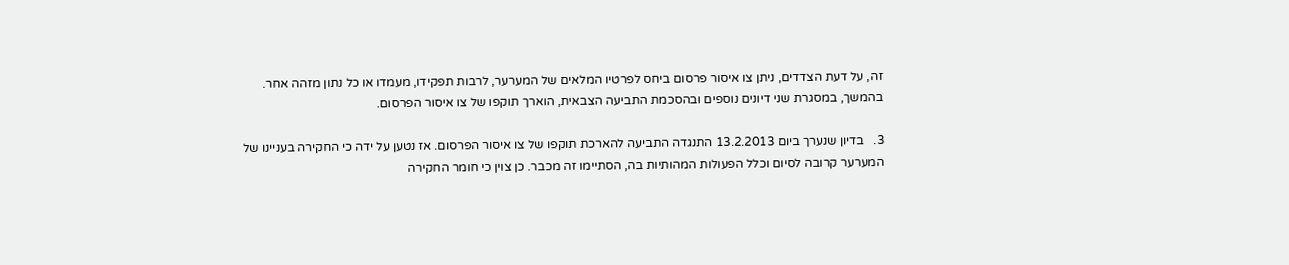זה, על דעת הצדדים, ניתן צו איסור פרסום ביחס לפרטיו המלאים של המערער, לרבות תפקידו, מעמדו או כל נתון מזהה אחר. בהמשך, במסגרת שני דיונים נוספים ובהסכמת התביעה הצבאית, הוארך תוקפו של צו איסור הפרסום.

3.   בדיון שנערך ביום 13.2.2013 התנגדה התביעה להארכת תוקפו של צו איסור הפרסום. אז נטען על ידה כי החקירה בעניינו של המערער קרובה לסיום וכלל הפעולות המהותיות בה, הסתיימו זה מכבר. כן צוין כי חומר החקירה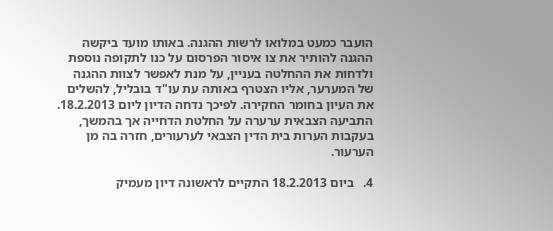הועבר כמעט במלואו לרשות ההגנה. באותו מועד ביקשה ההגנה להותיר את צו איסור הפרסום על כנו לתקופה נוספת ולדחות את ההחלטה בעניין, על מנת לאפשר לצוות ההגנה של המערער, אליו הצטרף באותה עת עו"ד בובליל, להשלים את העיון בחומר החקירה. לפיכך נדחה הדיון ליום 18.2.2013. התביעה הצבאית ערערה על החלטת הדחייה אך בהמשך, בעקבות הערות בית הדין הצבאי לערעורים, חזרה בה מן הערעור.

4.   ביום 18.2.2013 התקיים לראשונה דיון מעמיק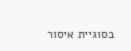בסוגיית איסור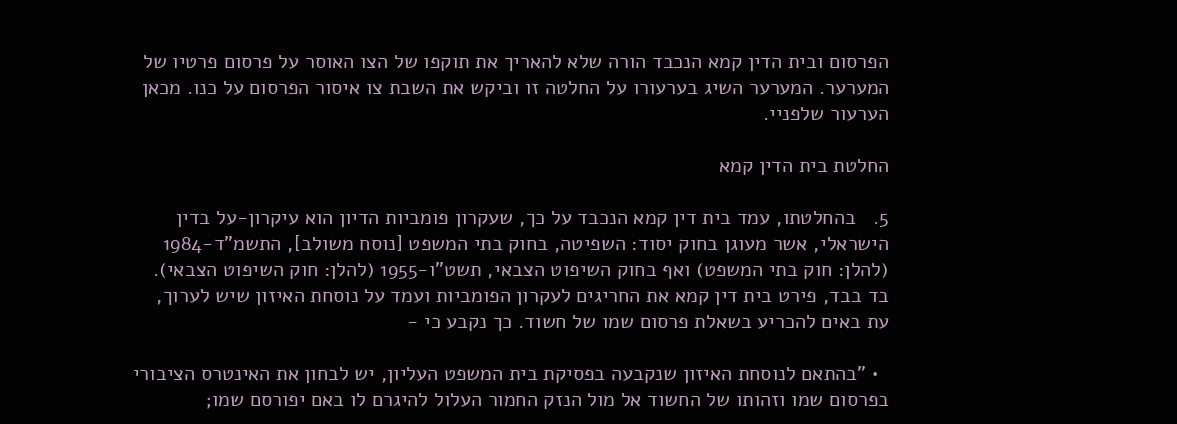הפרסום ובית הדין קמא הנכבד הורה שלא להאריך את תוקפו של הצו האוסר על פרסום פרטיו של המערער. המערער השיג בערעורו על החלטה זו וביקש את השבת צו איסור הפרסום על כנו. מכאן הערעור שלפניי.

החלטת בית הדין קמא

5.   בהחלטתו, עמד בית דין קמא הנכבד על כך, שעקרון פומביות הדיון הוא עיקרון-על בדין הישראלי, אשר מעוגן בחוק יסוד: השפיטה, בחוק בתי המשפט [נוסח משולב], התשמ"ד-1984 (להלן: חוק בתי המשפט) ואף בחוק השיפוט הצבאי, תשט"ו-1955 (להלן: חוק השיפוט הצבאי). בד בבד, פירט בית דין קמא את החריגים לעקרון הפומביות ועמד על נוסחת האיזון שיש לערוך, עת באים להכריע בשאלת פרסום שמו של חשוד. כך נקבע כי -

  • "בהתאם לנוסחת האיזון שנקבעה בפסיקת בית המשפט העליון, יש לבחון את האינטרס הציבורי בפרסום שמו וזהותו של החשוד אל מול הנזק החמור העלול להיגרם לו באם יפורסם שמו;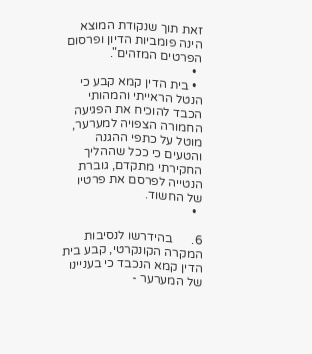זאת תוך שנקודת המוצא הינה פומביות הדיון ופרסום הפרטים המזהים".
  •
  • בית הדין קמא קבע כי הנטל הראייתי והמהותי הכבד להוכיח את הפגיעה החמורה הצפויה למערער, מוטל על כתפי ההגנה והטעים כי ככל שההליך החקירתי מתקדם, גוברת הנטייה לפרסם את פרטיו של החשוד.
  •

6.      בהידרשו לנסיבות המקרה הקונקרטי, קבע בית הדין קמא הנכבד כי בעניינו של המערער -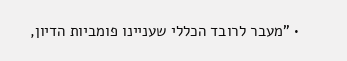• "מעבר לרובד הכללי שעניינו פומביות הדיון,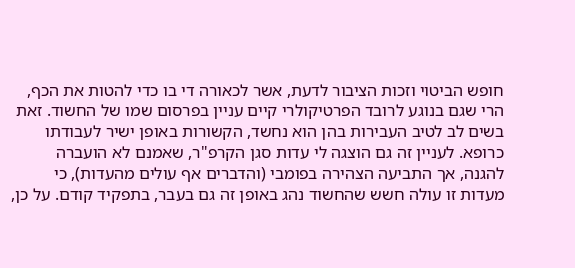חופש הביטוי וזכות הציבור לדעת, אשר לכאורה די בו כדי להטות את הכף, הרי שגם בנוגע לרובד הפרטיקולרי קיים עניין בפרסום שמו של החשוד. זאת בשים לב לטיב העבירות בהן הוא נחשד, הקשורות באופן ישיר לעבודתו כרופא. לעניין זה גם הוצגה לי עדות סגן הקרפ"ר, שאמנם לא הועברה להגנה, אך התביעה הצהירה בפומבי (והדברים אף עולים מהעדות), כי מעדות זו עולה חשש שהחשוד נהג באופן זה גם בעבר, בתפקיד קודם. על כן,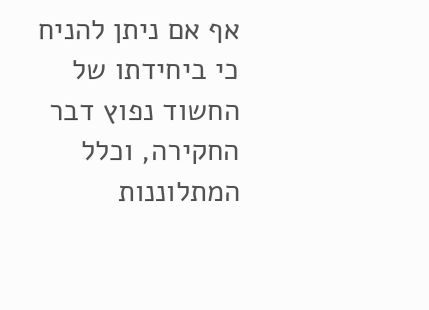אף אם ניתן להניח כי ביחידתו של החשוד נפוץ דבר החקירה, וכלל המתלוננות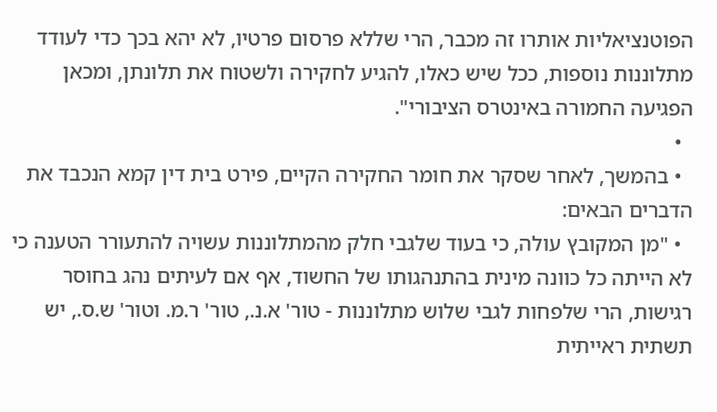הפוטנציאליות אותרו זה מכבר, הרי שללא פרסום פרטיו, לא יהא בכך כדי לעודד מתלוננות נוספות, ככל שיש כאלו, להגיע לחקירה ולשטוח את תלונתן, ומכאן הפגיעה החמורה באינטרס הציבורי".
  •
  • בהמשך, לאחר שסקר את חומר החקירה הקיים, פירט בית דין קמא הנכבד את הדברים הבאים:
  • "מן המקובץ עולה, כי בעוד שלגבי חלק מהמתלוננות עשויה להתעורר הטענה כי לא הייתה כל כוונה מינית בהתנהגותו של החשוד, אף אם לעיתים נהג בחוסר רגישות, הרי שלפחות לגבי שלוש מתלוננות - טור' א.נ., טור' ר.מ. וטור' ש.ס., יש תשתית ראייתית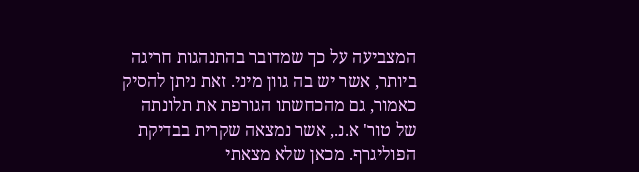המצביעה על כך שמדובר בהתנהגות חריגה ביותר, אשר יש בה גוון מיני. זאת ניתן להסיק כאמור, גם מהכחשתו הגורפת את תלונתה של טור' א.נ., אשר נמצאה שקרית בבדיקת הפוליגרף. מכאן שלא מצאתי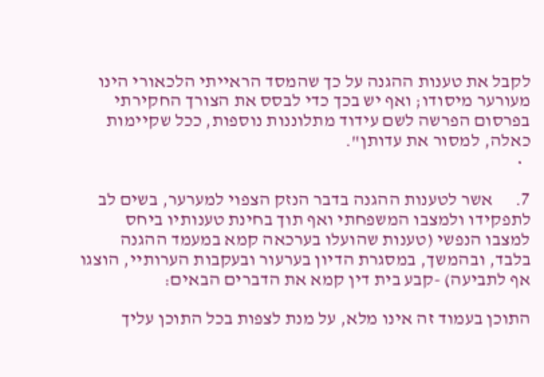לקבל את טענות ההגנה על כך שהמסד הראייתי הלכאורי הינו מעורער מיסודו; ואף יש בכך כדי לבסס את הצורך החקירתי בפרסום הפרשה לשם עידוד מתלוננות נוספות, ככל שקיימות כאלה, למסור את עדותן".
  •

7.      אשר לטענות ההגנה בדבר הנזק הצפוי למערער, בשים לב לתפקידו ולמצבו המשפחתי ואף תוך בחינת טענותיו ביחס למצבו הנפשי (טענות שהועלו בערכאה קמא במעמד ההגנה בלבד, ובהמשך, במסגרת הדיון בערעור ובעקבות הערותיי, הוצגו אף לתביעה) -קבע בית דין קמא את הדברים הבאים:

התוכן בעמוד זה אינו מלא, על מנת לצפות בכל התוכן עליך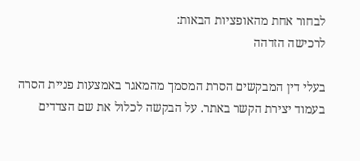לבחור אחת מהאופציות הבאות:
לרכישה הזדהה

בעלי דין המבקשים הסרת המסמך מהמאגר באמצעות פניית הסרה בעמוד יצירת הקשר באתר. על הבקשה לכלול את שם הצדדים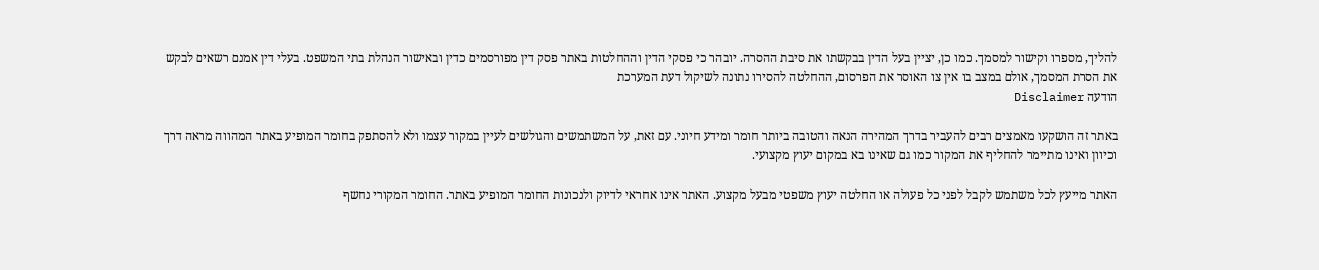להליך, מספרו וקישור למסמך. כמו כן, יציין בעל הדין בבקשתו את סיבת ההסרה. יובהר כי פסקי הדין וההחלטות באתר פסק דין מפורסמים כדין ובאישור הנהלת בתי המשפט. בעלי דין אמנם רשאים לבקש את הסרת המסמך, אולם במצב בו אין צו האוסר את הפרסום, ההחלטה להסירו נתונה לשיקול דעת המערכת
הודעה Disclaimer

באתר זה הושקעו מאמצים רבים להעביר בדרך המהירה הנאה והטובה ביותר חומר ומידע חיוני. עם זאת, על המשתמשים והגולשים לעיין במקור עצמו ולא להסתפק בחומר המופיע באתר המהווה מראה דרך וכיוון ואינו מתיימר להחליף את המקור כמו גם שאינו בא במקום יעוץ מקצועי.

האתר מייעץ לכל משתמש לקבל לפני כל פעולה או החלטה יעוץ משפטי מבעל מקצוע. האתר אינו אחראי לדיוק ולנכונות החומר המופיע באתר. החומר המקורי נחשף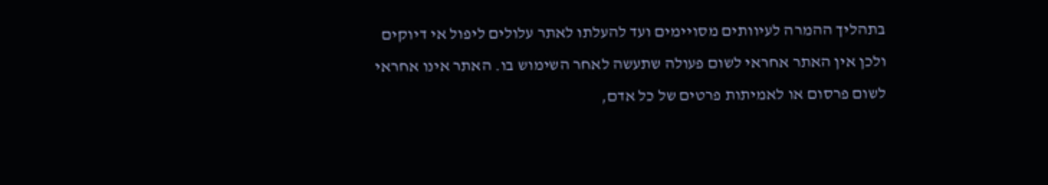בתהליך ההמרה לעיוותים מסויימים ועד להעלתו לאתר עלולים ליפול אי דיוקים ולכן אין האתר אחראי לשום פעולה שתעשה לאחר השימוש בו. האתר אינו אחראי לשום פרסום או לאמיתות פרטים של כל אדם,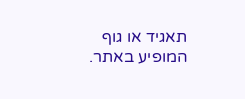תאגיד או גוף המופיע באתר.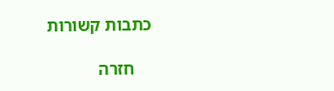כתבות קשורות

    חזרה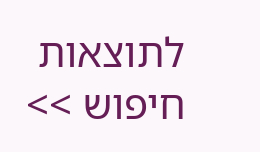לתוצאות חיפוש >>